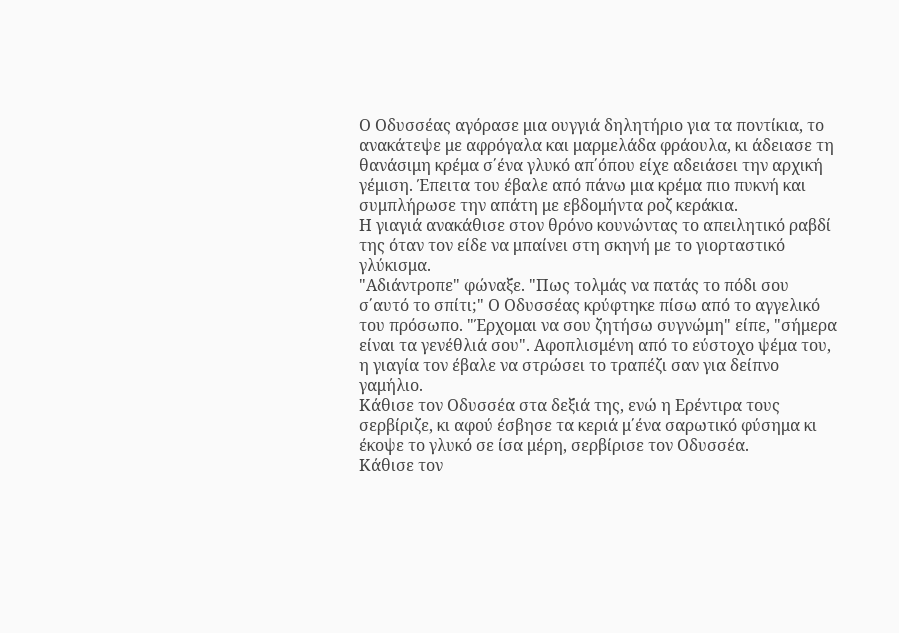Ο Οδυσσέας αγόρασε μια ουγγιά δηλητήριο για τα ποντίκια, το ανακάτεψε με αφρόγαλα και μαρμελάδα φράουλα, κι άδειασε τη θανάσιμη κρέμα σ΄ένα γλυκό απ΄όπου είχε αδειάσει την αρχική γέμιση. Έπειτα του έβαλε από πάνω μια κρέμα πιο πυκνή και συμπλήρωσε την απάτη με εβδομήντα ροζ κεράκια.
Η γιαγιά ανακάθισε στον θρόνο κουνώντας το απειλητικό ραβδί της όταν τον είδε να μπαίνει στη σκηνή με το γιορταστικό γλύκισμα.
"Αδιάντροπε" φώναξε. "Πως τολμάς να πατάς το πόδι σου σ΄αυτό το σπίτι;" Ο Οδυσσέας κρύφτηκε πίσω από το αγγελικό του πρόσωπο. "Έρχομαι να σου ζητήσω συγνώμη" είπε, "σήμερα είναι τα γενέθλιά σου". Αφοπλισμένη από το εύστοχο ψέμα του, η γιαγία τον έβαλε να στρώσει το τραπέζι σαν για δείπνο γαμήλιο.
Κάθισε τον Οδυσσέα στα δεξιά της, ενώ η Ερέντιρα τους σερβίριζε, κι αφού έσβησε τα κεριά μ΄ένα σαρωτικό φύσημα κι έκοψε το γλυκό σε ίσα μέρη, σερβίρισε τον Οδυσσέα.
Κάθισε τον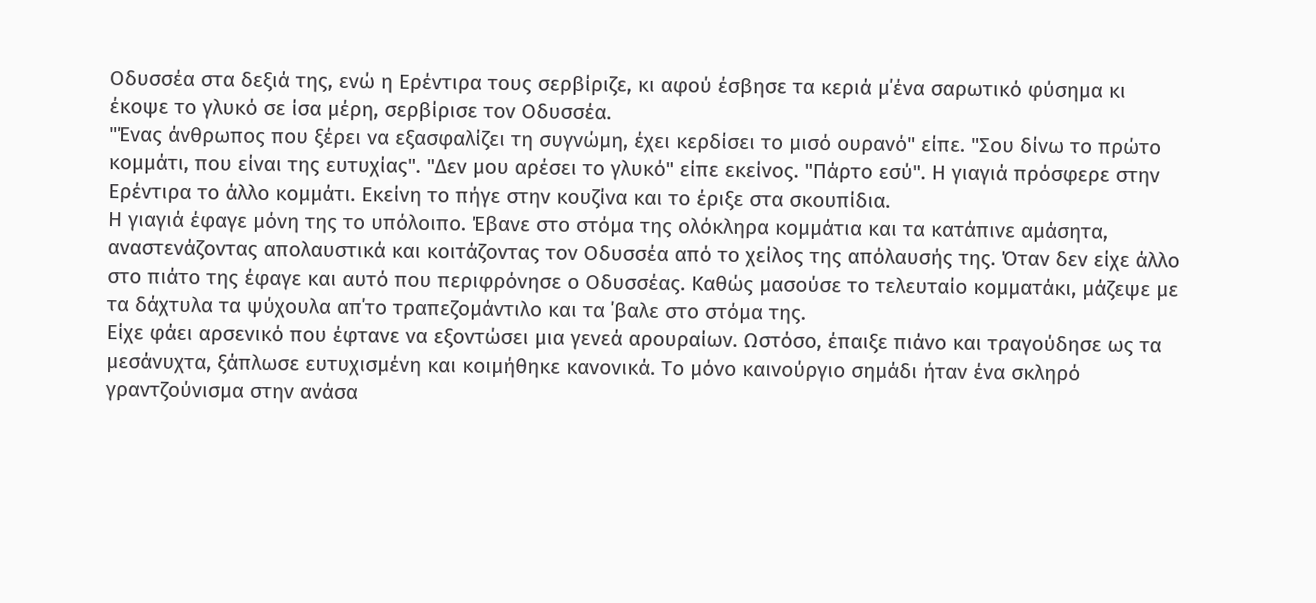Οδυσσέα στα δεξιά της, ενώ η Ερέντιρα τους σερβίριζε, κι αφού έσβησε τα κεριά μ΄ένα σαρωτικό φύσημα κι έκοψε το γλυκό σε ίσα μέρη, σερβίρισε τον Οδυσσέα.
"Ένας άνθρωπος που ξέρει να εξασφαλίζει τη συγνώμη, έχει κερδίσει το μισό ουρανό" είπε. "Σου δίνω το πρώτο κομμάτι, που είναι της ευτυχίας". "Δεν μου αρέσει το γλυκό" είπε εκείνος. "Πάρτο εσύ". Η γιαγιά πρόσφερε στην Ερέντιρα το άλλο κομμάτι. Εκείνη το πήγε στην κουζίνα και το έριξε στα σκουπίδια.
Η γιαγιά έφαγε μόνη της το υπόλοιπο. Έβανε στο στόμα της ολόκληρα κομμάτια και τα κατάπινε αμάσητα, αναστενάζοντας απολαυστικά και κοιτάζοντας τον Οδυσσέα από το χείλος της απόλαυσής της. Όταν δεν είχε άλλο στο πιάτο της έφαγε και αυτό που περιφρόνησε ο Οδυσσέας. Καθώς μασούσε το τελευταίο κομματάκι, μάζεψε με τα δάχτυλα τα ψύχουλα απ΄το τραπεζομάντιλο και τα ΄βαλε στο στόμα της.
Είχε φάει αρσενικό που έφτανε να εξοντώσει μια γενεά αρουραίων. Ωστόσο, έπαιξε πιάνο και τραγούδησε ως τα μεσάνυχτα, ξάπλωσε ευτυχισμένη και κοιμήθηκε κανονικά. Το μόνο καινούργιο σημάδι ήταν ένα σκληρό γραντζούνισμα στην ανάσα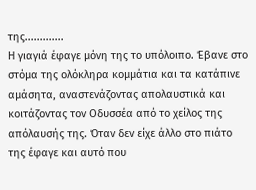της.............
Η γιαγιά έφαγε μόνη της το υπόλοιπο. Έβανε στο στόμα της ολόκληρα κομμάτια και τα κατάπινε αμάσητα, αναστενάζοντας απολαυστικά και κοιτάζοντας τον Οδυσσέα από το χείλος της απόλαυσής της. Όταν δεν είχε άλλο στο πιάτο της έφαγε και αυτό που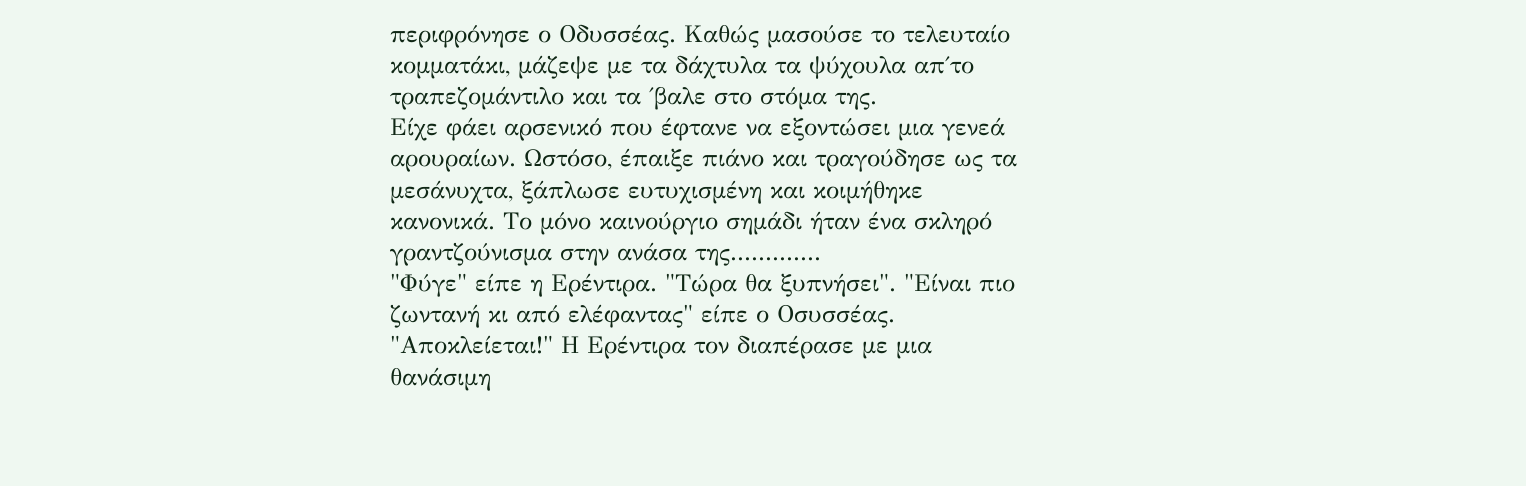περιφρόνησε ο Οδυσσέας. Καθώς μασούσε το τελευταίο κομματάκι, μάζεψε με τα δάχτυλα τα ψύχουλα απ΄το τραπεζομάντιλο και τα ΄βαλε στο στόμα της.
Είχε φάει αρσενικό που έφτανε να εξοντώσει μια γενεά αρουραίων. Ωστόσο, έπαιξε πιάνο και τραγούδησε ως τα μεσάνυχτα, ξάπλωσε ευτυχισμένη και κοιμήθηκε κανονικά. Το μόνο καινούργιο σημάδι ήταν ένα σκληρό γραντζούνισμα στην ανάσα της.............
"Φύγε" είπε η Ερέντιρα. "Τώρα θα ξυπνήσει". "Είναι πιο ζωντανή κι από ελέφαντας" είπε ο Οσυσσέας. "Αποκλείεται!" Η Ερέντιρα τον διαπέρασε με μια θανάσιμη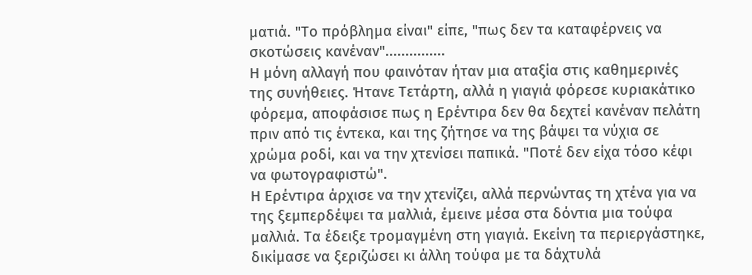ματιά. "Το πρόβλημα είναι" είπε, "πως δεν τα καταφέρνεις να σκοτώσεις κανέναν"...............
Η μόνη αλλαγή που φαινόταν ήταν μια αταξία στις καθημερινές της συνήθειες. Ήτανε Τετάρτη, αλλά η γιαγιά φόρεσε κυριακάτικο φόρεμα, αποφάσισε πως η Ερέντιρα δεν θα δεχτεί κανέναν πελάτη πριν από τις έντεκα, και της ζήτησε να της βάψει τα νύχια σε χρώμα ροδί, και να την χτενίσει παπικά. "Ποτέ δεν είχα τόσο κέφι να φωτογραφιστώ".
Η Ερέντιρα άρχισε να την χτενίζει, αλλά περνώντας τη χτένα για να της ξεμπερδέψει τα μαλλιά, έμεινε μέσα στα δόντια μια τούφα μαλλιά. Τα έδειξε τρομαγμένη στη γιαγιά. Εκείνη τα περιεργάστηκε, δικίμασε να ξεριζώσει κι άλλη τούφα με τα δάχτυλά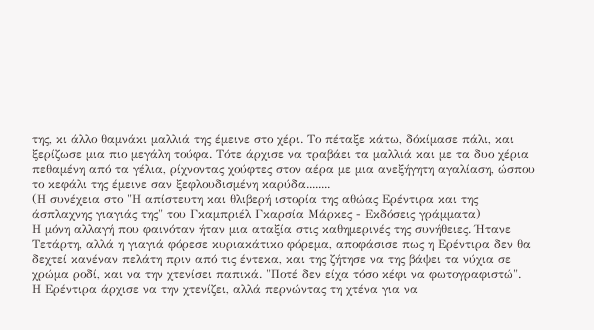της, κι άλλο θαμνάκι μαλλιά της έμεινε στο χέρι. Το πέταξε κάτω, δόκίμασε πάλι, και ξερίζωσε μια πιο μεγάλη τούφα. Τότε άρχισε να τραβάει τα μαλλιά και με τα δυο χέρια πεθαμένη από τα γέλια, ρίχνοντας χούφτες στον αέρα με μια ανεξήγητη αγαλίαση, ώσπου το κεφάλι της έμεινε σαν ξεφλουδισμένη καρύδα........
(Η συνέχεια στο "Η απίστευτη και θλιβερή ιστορία της αθώας Ερέντιρα και της άσπλαχνης γιαγιάς της" του Γκαμπριέλ Γκαρσία Μάρκες - Εκδόσεις γράμματα)
Η μόνη αλλαγή που φαινόταν ήταν μια αταξία στις καθημερινές της συνήθειες. Ήτανε Τετάρτη, αλλά η γιαγιά φόρεσε κυριακάτικο φόρεμα, αποφάσισε πως η Ερέντιρα δεν θα δεχτεί κανέναν πελάτη πριν από τις έντεκα, και της ζήτησε να της βάψει τα νύχια σε χρώμα ροδί, και να την χτενίσει παπικά. "Ποτέ δεν είχα τόσο κέφι να φωτογραφιστώ".
Η Ερέντιρα άρχισε να την χτενίζει, αλλά περνώντας τη χτένα για να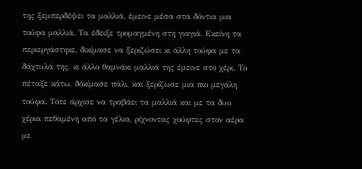της ξεμπερδέψει τα μαλλιά, έμεινε μέσα στα δόντια μια τούφα μαλλιά. Τα έδειξε τρομαγμένη στη γιαγιά. Εκείνη τα περιεργάστηκε, δικίμασε να ξεριζώσει κι άλλη τούφα με τα δάχτυλά της, κι άλλο θαμνάκι μαλλιά της έμεινε στο χέρι. Το πέταξε κάτω, δόκίμασε πάλι, και ξερίζωσε μια πιο μεγάλη τούφα. Τότε άρχισε να τραβάει τα μαλλιά και με τα δυο χέρια πεθαμένη από τα γέλια, ρίχνοντας χούφτες στον αέρα με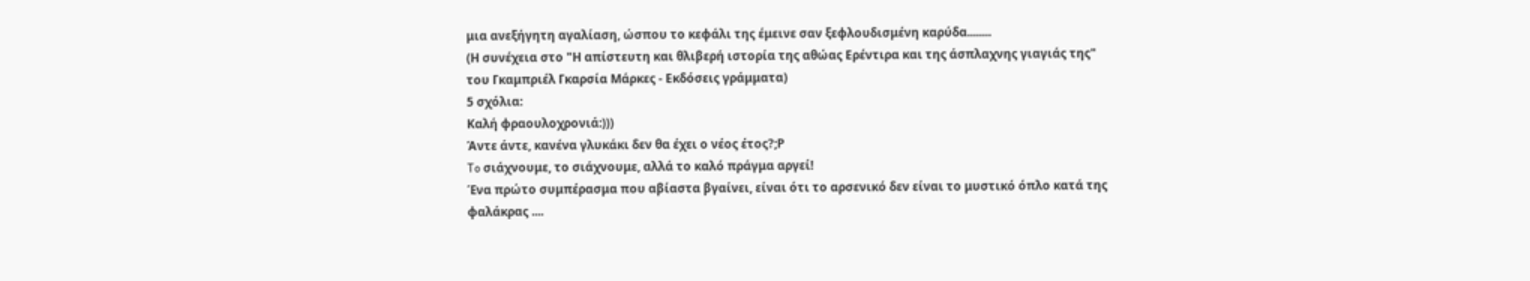μια ανεξήγητη αγαλίαση, ώσπου το κεφάλι της έμεινε σαν ξεφλουδισμένη καρύδα........
(Η συνέχεια στο "Η απίστευτη και θλιβερή ιστορία της αθώας Ερέντιρα και της άσπλαχνης γιαγιάς της" του Γκαμπριέλ Γκαρσία Μάρκες - Εκδόσεις γράμματα)
5 σχόλια:
Kαλή φραουλοχρονιά:)))
Άντε άντε, κανένα γλυκάκι δεν θα έχει ο νέος έτος?;Ρ
To σιάχνουμε, το σιάχνουμε, αλλά το καλό πράγμα αργεί!
Ένα πρώτο συμπέρασμα που αβίαστα βγαίνει, είναι ότι το αρσενικό δεν είναι το μυστικό όπλο κατά της φαλάκρας ....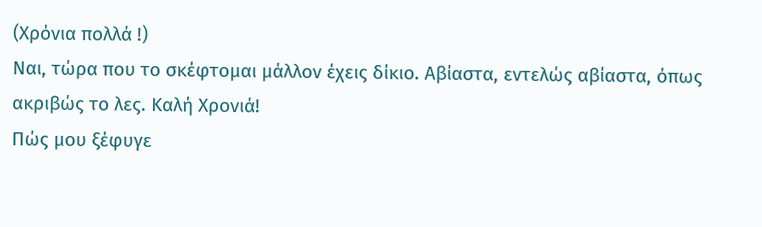(Χρόνια πολλά !)
Ναι, τώρα που το σκέφτομαι μάλλον έχεις δίκιο. Αβίαστα, εντελώς αβίαστα, όπως ακριβώς το λες. Καλή Χρονιά!
Πώς μου ξέφυγε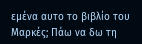εμένα αυτο το βιβλίο του Μαρκές; Πάω να δω τη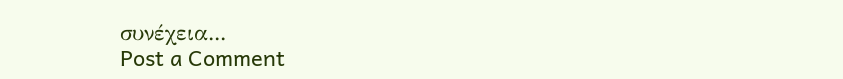συνέχεια...
Post a Comment